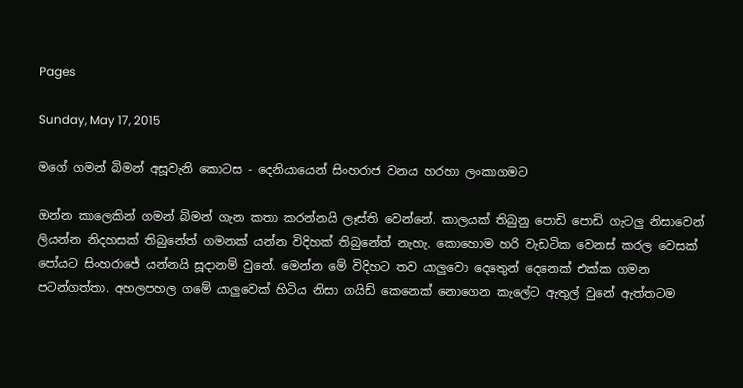Pages

Sunday, May 17, 2015

මගේ ගමන් බිමන් අසූවැනි කොටස - දෙනියායෙන් සිංහරාජ වනය හරහා ලංකාගමට

ඔන්න කාලෙකින් ගමන් බිමන් ගැන කතා කරන්නයි ලෑස්ති වෙන්නේ. කාලයක් තිබුනු පොඩි පොඩි ගැටලු නිසාවෙන් ලියන්න නිදහසක් තිබුනේත් ගමනක් යන්න විදිහක් තිබුනේත් නැහැ. කොහොම හරි වැඩටික වෙනස් කරල වෙසක් පෝයට සිංහරාජේ යන්නයි සූදානම් වුනේ. මෙන්න මේ විදිහට තව යාලුවො දෙතෙුන් දෙනෙක් එක්ක ගමන පටන්ගත්ත‍ා. අහලපහල ගමේ යාලුවෙක් හිටිය නිසා ගයිඩ් කෙනෙක් නොගෙන කැලේට ඇතුල් වුනේ ඇත්තටම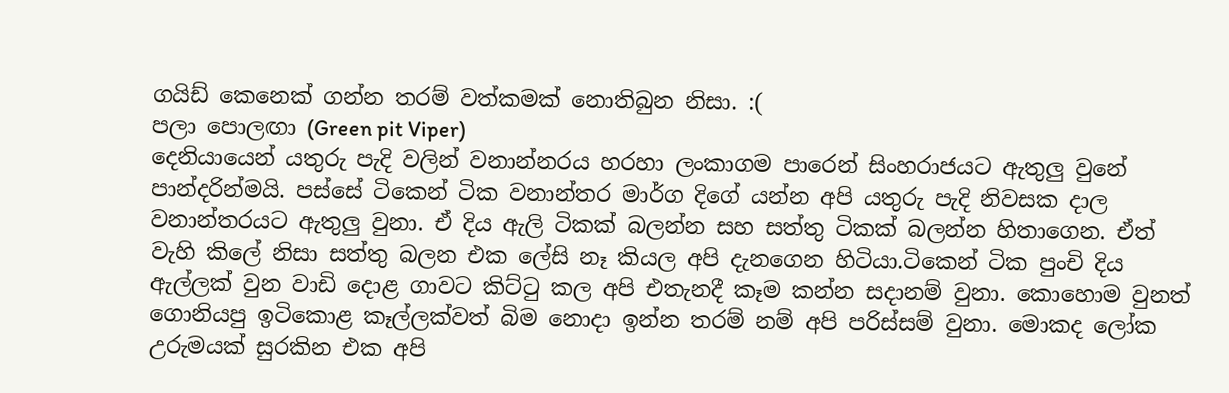ගයිඩ් කෙනෙක් ගන්න තරම් වත්කමක් නොතිබුන නිසා. :(
පලා පොලඟා (Green pit Viper)
දෙනියායෙන් යතුරු පැදි වලින් වනාන්නරය හරහා ලංකාගම පාරෙන් සිංහරාජයට ඇතුලු වුනේ පාන්දරින්මයි. පස්සේ ටිකෙන් ටික වනාන්තර මාර්ග දිගේ යන්න අපි යතුරු පැදි නිවසක දාල වනාන්තරයට ඇතුලු වුනා. ඒ දිය ඇලි ටිකක් බලන්න සහ සත්තු ටිකක් බලන්න හිතාගෙන. ඒත් වැහි කිලේ නිසා සත්තු බලන එක ලේසි නෑ කියල අපි දැනගෙන හිටියා.ටිකෙන් ටික පුංචි දිය ඇල්ලක් වුන වාඩි දොළ ගාවට කිට්ටු කල අපි එතැනදී කෑම කන්න සදානම් වුනා. කොහොම වුනත් ගොනියපු ඉටිකොළ කෑල්ලක්වත් බිම නොදා ඉන්න තරම් නම් අපි පරිස්සම් වුනා. මොකද ලෝක උරුමයක් සුරකින එක අපි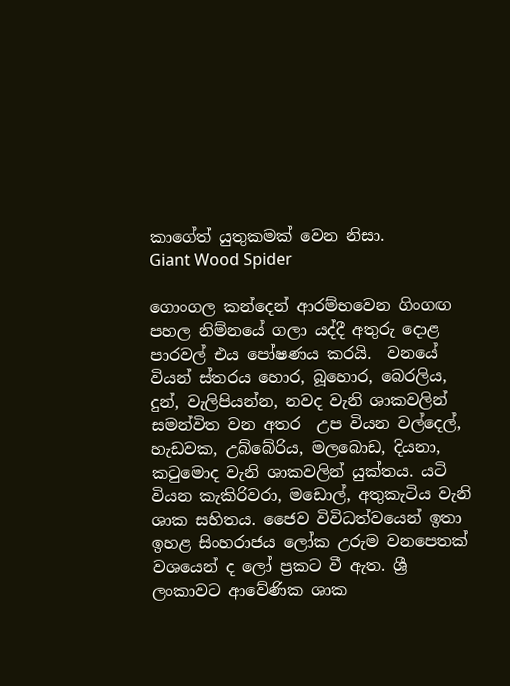කාගේත් යුතුකමක් වෙන නිසා.
Giant Wood Spider

ගොංගල කන්දෙන් ආරම්භවෙන ගිංගඟ පහල නිම්නයේ ගලා යද්දී අතුරු දොළ පාරවල් එය පෝෂණය කරයි.  වනයේ වියන් ස්තරය හොර, බූහොර, බෙරලිය, දුන්, වැලිපියන්න, නවද වැනි ශාකවලින් සමන්විත වන අතර  උප වියන වල්දෙල්, හැඩවක, උබ්බේරිය, මලබොඩ, දියනා, කටුමොද වැනි ශාකවලින් යුක්තය. යටි වියන කැකිරිවරා, මඩොල්, අතුකැටිය වැනි ශාක සහිතය. ජෛව විවිධත්වයෙන් ඉතා ඉහළ සිංහරාජය ලෝක උරුම වනපෙතක් වශයෙන් ද ලෝ ප්‍රකට වී ඇත. ශ්‍රී ලංකාවට ආවේණික ශාක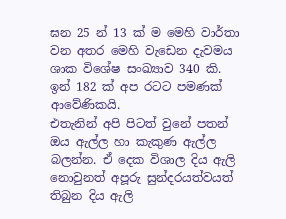ඝන 25 න් 13 ක් ම මෙහි වාර්තා වන අතර මෙහි වැඩෙන දැවමය ශාක විශේෂ සංඛ්‍යාව 340 කි. ඉන් 182 ක් අප රටට පමණක් ආවේණිකයි.
එතැනින් අපි පිටත් වුනේ පතන් ඔය ඇල්ල හා කැකුණ ඇල්ල බලන්න. ඒ දෙක විශාල දිය ඇලි නොවුනත් අපූරු සුන්දරයත්වයත් තිබුන දිය ඇලි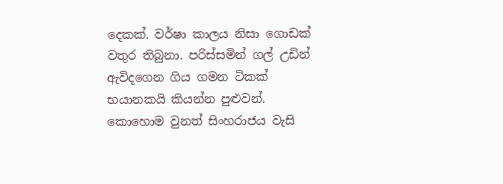දෙකක්. වර්ෂා කාලය නිසා ගොඩක් වතුර තිබුනා. පරිස්සමින් ගල් උඩින් ඇවිදගෙන ගිය ගමන ටිකක් භයානකයි කියන්න පුළුවන්. කොහොම වුනත් සිංහරාජය වැසි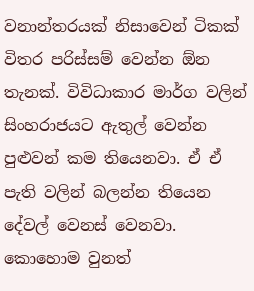වනාන්තරයක් නිසාවෙන් ටිකක් විතර පරිස්සම් වෙන්න ඕන තැනක්. විවිධාකාර මාර්ග වලින් සිංහරාජයට ඇතුල් වෙන්න පුළුවන් කම තියෙනවා. ඒ ඒ පැති වලින් බලන්න තියෙන දේවල් වෙනස් වෙනවා. කොහොම වුනත්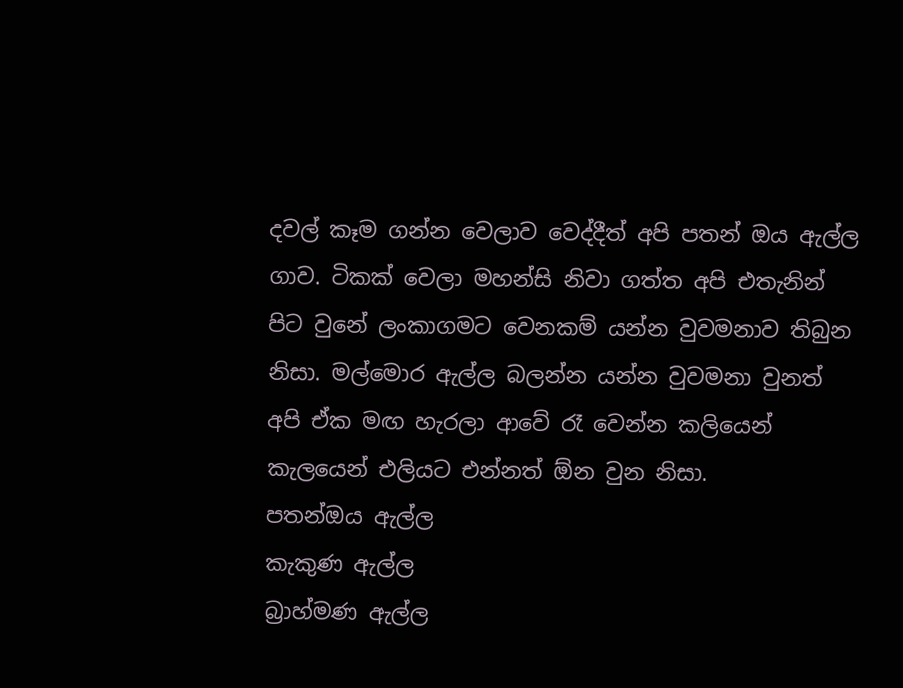දවල් කෑම ගන්න වෙලාව වෙද්දීත් අපි පතන් ඔය ඇල්ල ගාව. ටිකක් වෙලා මහන්සි නිවා ගත්ත අපි එතැනින් පිට වුනේ ලංකාගමට වෙනකම් යන්න වුවමනාව තිබුන නිසා. මල්මොර ඇල්ල බලන්න යන්න වුවමනා වුනත් අපි ඒක මඟ හැරලා ආවේ රෑ වෙන්න කලියෙන් කැලයෙන් එලියට එන්නත් ඕන වුන නිසා.
පතන්ඔය ඇල්ල
කැකුණ ඇල්ල
බ්‍රාහ්මණ ඇල්ල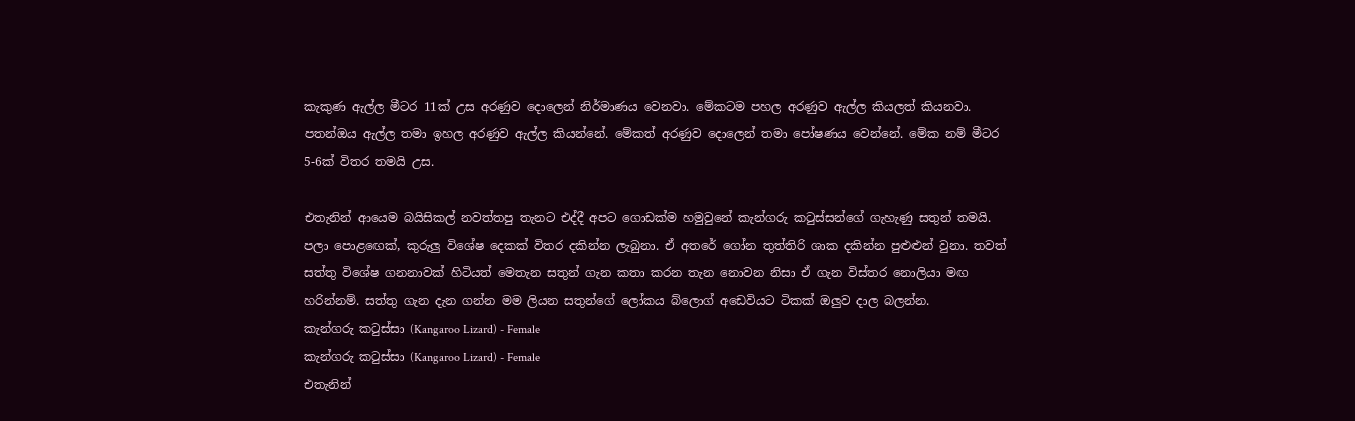කැකුණ ඇල්ල මීටර 11ක් උස අරණුව දොලෙන් නිර්මාණය වෙනවා. මේකටම පහල අරණුව ඇල්ල කියලත් කියනවා. පතන්ඔය ඇල්ල තමා ඉහල අරණුව ඇල්ල කියන්නේ. මේකත් අරණුව දොලෙන් තමා පෝෂණය වෙන්නේ. මේක නම් මීටර 5-6ක් විතර තමයි උස.

එතැනින් ආයෙම බයිසිකල් නවත්තපු තැනට එද්දී අපට ගොඩක්ම හමුවුනේ කැන්ගරු කටුස්සන්ගේ ගැහැණු සතුන් තමයි. පලා පොළඟෙක්, කුරුලු විශේෂ දෙකක් විතර දකින්න ලැබුනා. ඒ අතරේ ගෝන තුත්තිරි ශාක දකින්න පුළුළුන් වුනා. තවත් සත්තු විශේෂ ගනනාවක් හිටියත් මෙතැන සතුන් ගැන කතා කරන තැන නොවන නිසා ඒ ගැන විස්තර නොලියා මඟ හරින්නම්. සත්තු ගැන දැන ගන්න මම ලියන සතුන්ගේ ලෝකය බ්ලොග් අඩෙවියට ටිකක් ඔලුව දාල බලන්න.
කැන්ගරු කටුස්සා (Kangaroo Lizard) - Female
කැන්ගරු කටුස්සා (Kangaroo Lizard) - Female
එතැනින්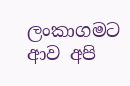ලංකාගමට ආව අපි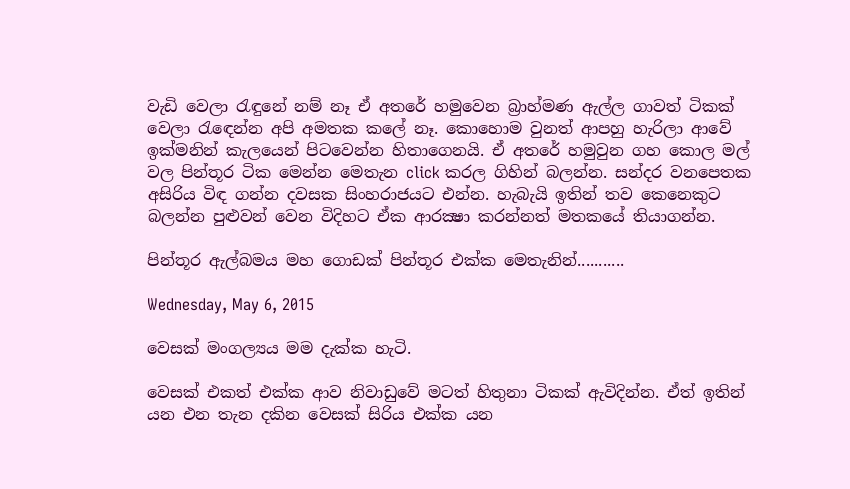වැඩි වෙලා රැඳුනේ නම් නෑ ඒ අතරේ හමුවෙන බ්‍රාහ්මණ ඇල්ල ගාවත් ටිකක් වෙලා රැ‍ඳෙන්න අපි අමතක කලේ නෑ. කොහොම වුනත් ආපහු හැරිලා ආවේ ඉක්මනින් කැලයෙන් පිටවෙන්න හිතාගෙනයි. ඒ අතරේ හමුවුන ගහ කොල මල් වල පින්තූර ටික මෙන්න මෙතැන click කරල ගිහින් බලන්න. සන්දර වනපෙතක අසිරිය විඳ ගන්න දවසක සිංහරාජයට එන්න. හැබැයි ඉතින් තව කෙනෙකුට බලන්න පුළුවන් වෙන විදිහට ඒක ආරක්‍ෂා කරන්නත් මතකයේ තියාගන්න.

පින්තූර ඇල්බමය මහ‍ ගොඩක් පින්තූර එක්ක මෙතැනින්...........

Wednesday, May 6, 2015

වෙසක් මංගල්‍යය මම දැක්ක හැටි.

වෙසක් එකත් එක්ක ආව නිවාඩුවේ මටත් හිතුනා ටිකක් ඇවිදින්න. ඒත් ඉතින් යන එන තැන දකින වෙසක් සිරිය එක්ක යන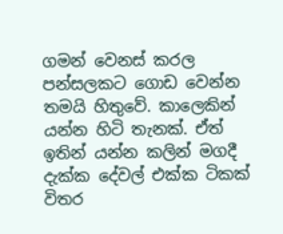ගමන් වෙනස් කරල පන්සලකට ගොඩ වෙන්න තමයි හිතුවේ. කාලෙකින් යන්න හිටි තැනක්. ඒත් ඉතින් යන්න කලින් මගදී දැක්ක දේවල් එක්ක ටිකක් විතර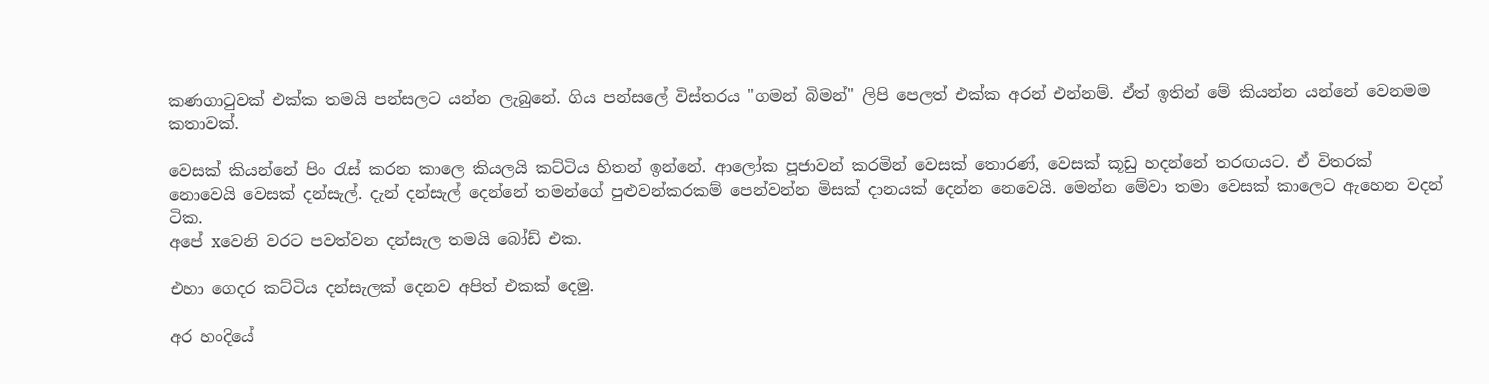කණගාටුවක් එක්ක තමයි පන්සලට යන්න ලැබුනේ. ගිය පන්සලේ විස්තරය "ගමන් බිමන්" ලිපි පෙලත් එක්ක අරන් එන්නම්. ඒත් ඉතින් මේ කියන්න යන්නේ වෙනමම කතාවක්.

වෙසක් කියන්නේ පිං රැස් කරන කාලෙ කියලයි කට්ටිය හිතන් ඉන්නේ. ආලෝක පූජාවන් කරමින් වෙසක් තොරණ්, වෙසක් කූඩු හදන්නේ තර‍ඟයට. ඒ විතරක් නොවෙයි වෙසක් දන්සැල්. දැන් දන්සැල් දෙන්නේ තමන්ගේ පුළුවන්කරකම් පෙන්වන්න මිසක් දානයක් දෙන්න නෙවෙයි. මෙන්න මේවා තමා වෙසක් කාලෙට ඇහෙන වදන් ටික.
අපේ xවෙනි වරට පවත්වන දන්සැල තමයි බෝඩ් එක.

එහා ගෙදර කට්ටිය දන්සැලක් දෙනව අපිත් එකක් දෙමු.

අර හංදියේ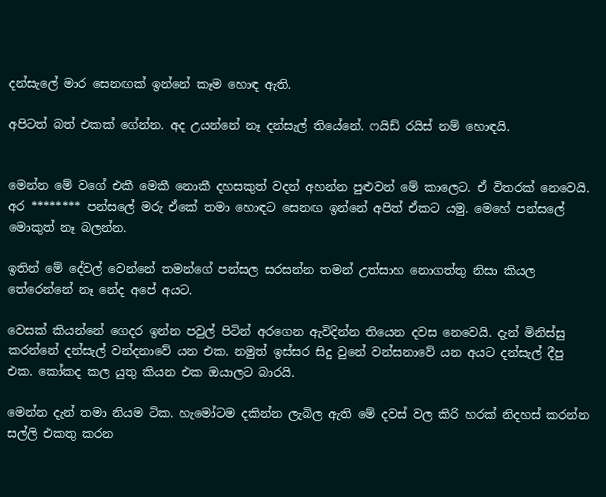දන්සැලේ මාර සෙනඟක් ඉන්නේ කෑම හොඳ ඇති.

අපිටත් බත් එකක් ගේන්න. අද උයන්නේ නෑ දන්සැල් තියේනේ. ෆයිඩ් රයිස් නම් හොඳයි.


මෙන්න මේ වගේ එකී මෙකී නොකී දහසකුත් වදන් අහන්න පුළුවන් මේ කාලෙට. ඒ විතරක් නෙවෙයි. අර ******** පන්සලේ මරු ඒකේ තමා හොඳට සෙනඟ ඉන්නේ අපිත් ඒකට යමු. මෙහේ පන්සලේ මොකුත් නෑ බලන්න.

ඉතින් මේ දේවල් වෙන්නේ තමන්ගේ පන්සල සරසන්න තමන් උත්සාහ නොගත්තු නිසා කියල තේරෙන්නේ නෑ නේද අපේ අයට.

වෙසක් කියන්නේ ගෙදර ඉන්න පවුල් පිටින් අරගෙන ඇවිදින්න තියෙන දවස නෙවෙයි. දැන් මිනිස්සු කරන්නේ දන්සැල් වන්දනාවේ යන එක. නමුත් ඉස්සර සිදු වුනේ වන්සනාවේ යන අයට දන්සැල් දීපු එක. කෝකද කල යුතු කියන එක ඔයාලට බාරයි.

මෙන්න දැන් තමා නියම ටික. හැමෝටම දකින්න ලැබිල ඇති මේ දවස් වල කිරි හරක් නිදහස් කරන්න සල්ලි එකතු කරන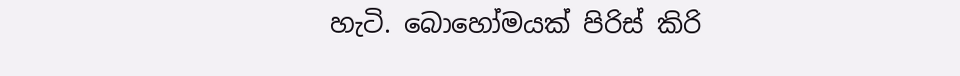හැටි. බොහෝමයක් පිරිස් කිරි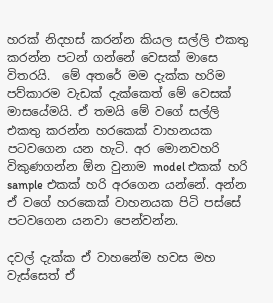හරක් නිදහස් කරන්න කියල සල්ලි එකතු කරන්න පටන් ගන්නේ වෙසක් මාසෙ විතරයි.  මේ අතරේ මම දැක්ක හරිම පව්කාරම වැඩක් දැක්කෙත් මේ වෙසක් මාසයේමයි. ඒ තමයි මේ වගේ සල්ලි එකතු කරන්න හරකෙක් වාහනයක පටවගෙන යන හැටි. අර මොනවහරි විකුණගන්න ඕන වුනාම model එකක් හරි sample එකක් හරි අරගෙන යන්නේ. අන්න ඒ වගේ හරකෙක් වාහනයක පිටි පස්සේ පටවගෙන යනවා පෙන්වන්න.

දවල් දැක්ක ඒ වාහනේම හවස මහ වැස්සෙත් ඒ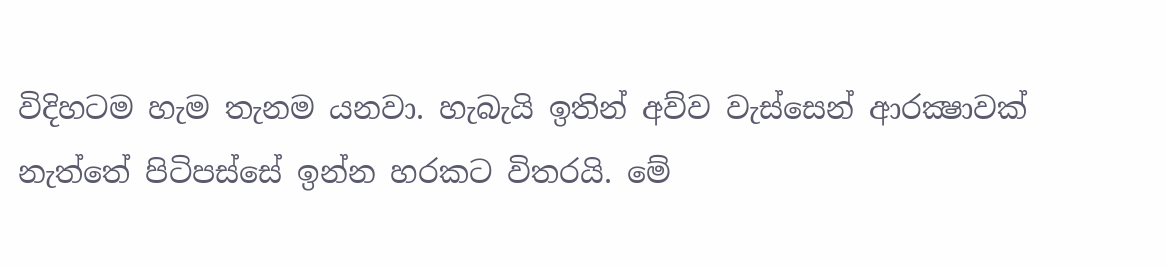විදිහටම හැම තැනම යනවා. හැබැයි ඉතින් අව්ව වැස්සෙන් ආරක්‍ෂාවක් නැත්තේ පිටිපස්සේ ඉන්න හරකට විතරයි. මේ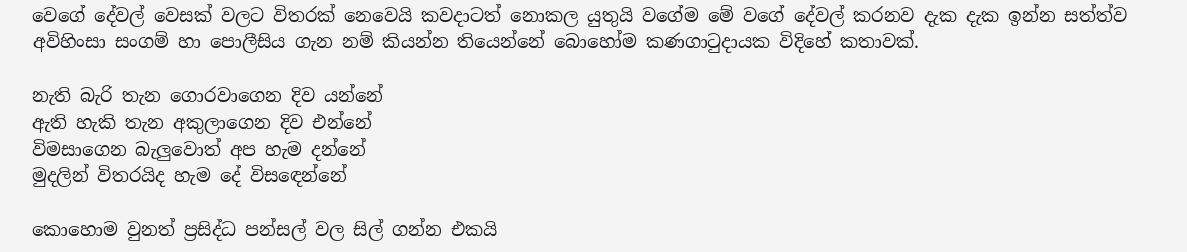ව‍ෙගේ දේවල් වෙසක් වලට විතරක් නෙවෙයි කවදාටත් නොකල යුතුයි වගේම මේ වගේ දේවල් කරනව දැක දැක ඉන්න සත්ත්ව අවිහිංසා සංගම් හා පොලීසිය ගැන නම් කියන්න තියෙන්නේ බොහෝම කණගාටුදායක විදිහේ කතාවක්.

නැති බැරි තැන ගොරවාගෙන දිව යන්නේ
ඇති හැකි තැන අකුලාගෙන දිව එන්නේ
විමසාගෙන බැලුවොත් අප හැම දන්නේ
මුදලින් විතරයිද හැම දේ විසඳෙන්නේ

කොහොම වුනත් ප්‍රසිද්ධ පන්සල් වල සිල් ගන්න එකයි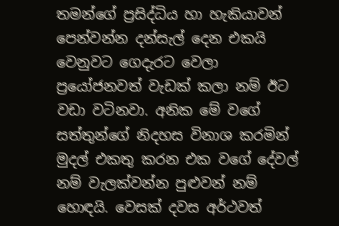තමන්ගේ ප්‍රසිද්ධිය හා හැකියාවන් පෙන්වන්න දන්සැල් දෙන එකයි වෙනුවට ගෙදැරට වෙලා ප්‍රයෝජනවත් වැඩක් කලා නම් ඊට වඩා වටිනවා. අනික මේ වගේ සත්තුන්ගේ නිදහස විනාශ කරමින් මුදල් එකතු කරන එක වගේ දේවල් නම් වැලක්වන්න පුළුවන් නම් හොඳයි. වෙසක් දවස අර්ථවත්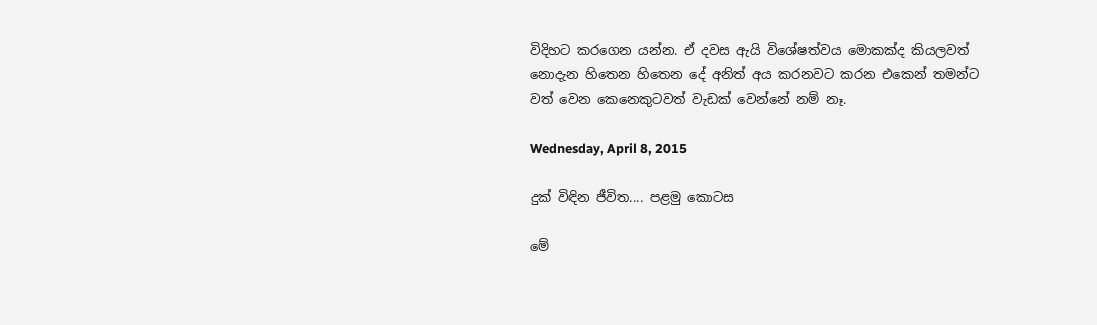විදිහට කරගෙන යන්න. ඒ දවස ඇයි විශේෂත්වය මොකක්ද කියලවත් නොදැන හිතෙන හිතෙන දේ අනිත් අය කරනවට කරන එකෙන් තමන්ට වත් වෙන කෙනෙකුටවත් වැඩක් වෙන්නේ නම් නෑ.

Wednesday, April 8, 2015

දුක් විඳින ජීවිත.... පළමු කොටස

මේ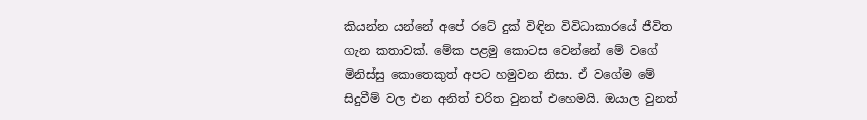කියන්න යන්නේ අපේ රටේ දුක් විඳින විවිධාකාරයේ ජීවිත ගැන කතාවක්. මේක පළමු කොටස වෙන්නේ මේ ව‍ගේ මිනිස්සු කොතෙකුත් අපට හමුවන නිසා. ඒ වගේම මේ සිදුවීම් වල එන අනිත් චරිත වුනත් එහෙමයි. ඔයාල වුනත්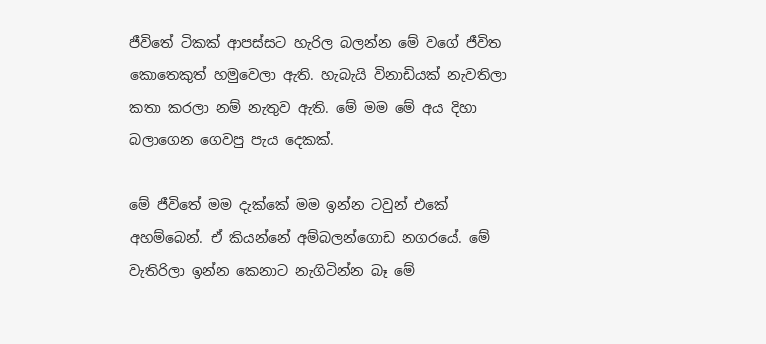ජීවිතේ ටිකක් ආපස්සට හැරිල බලන්න මේ වගේ ජීවිත කොතෙකුත් හමුවෙලා ඇති. හැබැයි විනාඩියක් නැවතිලා කතා කරලා නම් නැතුව ඇති. මේ මම මේ අය දිහා බලාගෙන ගෙවපු පැය දෙකක්.

මේ ජීවිතේ මම දැක්කේ මම ඉන්න ටවුන් එකේ අහම්බෙන්. ඒ කියන්නේ අම්බලන්ගොඩ නගරයේ. මේ වැතිරිලා ඉන්න කෙනාට නැගිටින්න බෑ මේ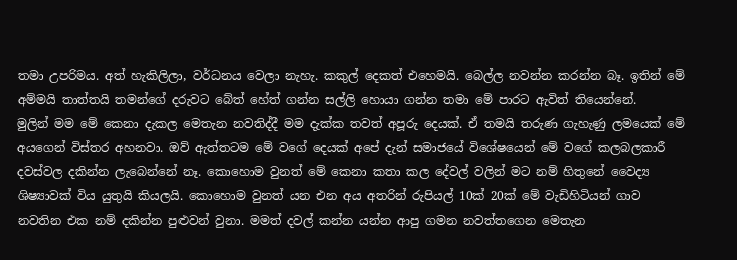තමා උපරිමය. අත් හැකිලිලා, වර්ධනය වෙලා නැහැ. කකුල් දෙකත් එහෙමයි. බෙල්ල නවන්න කරන්න බෑ. ඉතින් මේ අම්මයි තාත්තයි තමන්ගේ දරුවට බේත් හේත් ගන්න සල්ලි හොයා ගන්න තමා මේ පාරට ඇවිත් තියෙන්නේ.
මුලින් මම මේ කෙනා ‍දැකල මෙතැන නවතිද්දී මම දැක්ක තවත් අපූරු දෙයක්. ඒ තමයි තරුණ ගැහැණු ලමයෙක් මේ අයගෙන් විස්තර අහනවා. ඔව් ඇත්තටම මේ වගේ දෙයක් අපේ දැන් සමාජයේ විශේෂයෙන් මේ වගේ කලබලකාරී දවස්වල දකින්න ලැබෙන්නේ නෑ. කොහොම වුනත් මේ කෙනා කතා කල දේවල් වලින් මට නම් හිතුනේ වෛද්‍ය ශිෂ්‍යාවක් විය යුතුයි කියලයි. කොහොම වුනත් යන එන අය අතරින් රුපියල් 10ක් 20ක් මේ වැඩිහිටියන් ගාව නවතින එක නම් දකින්න පුළුවන් වුනා. මමත් දවල් කන්න යන්න ආපු ගමන නවත්තගෙන මෙතැන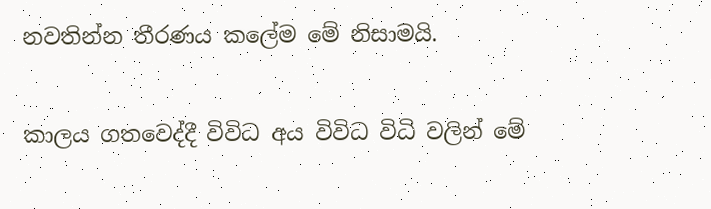නවතින්න තීරණය කලේම මේ නිසාමයි.

කාලය ගතවෙද්දී විවිධ අය විවිධ විධි වලින් මේ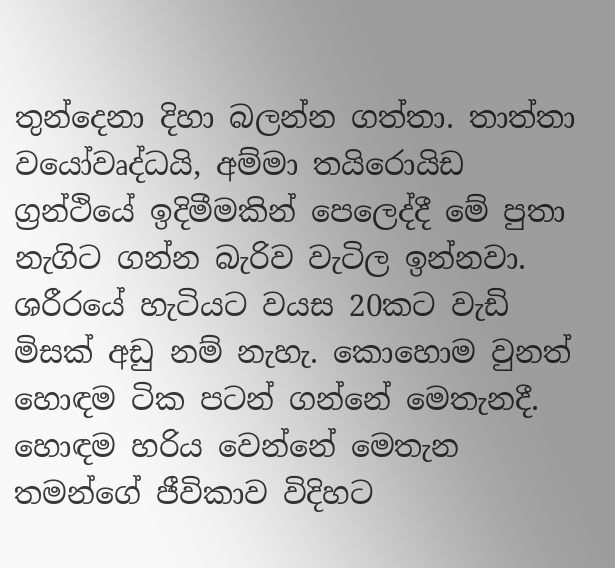තුන්දෙනා දිහා බලන්න ගත්තා. තාත්තා ව‍යෝවෘද්ධයි, අම්මා තයිරොයිඩ ග්‍රන්ථියේ ඉදිමීමකින් පෙලෙද්දී මේ පුතා නැගිට ගන්න බැරිව වැටිල ඉන්නවා. ශරීරයේ හැටියට වයස 20කට වැඩි මිසක් අඩු නම් නැහැ. කොහොම වුනත් හොඳම ටික පටන් ගන්නේ මෙතැනදී.
හොඳම හරිය වෙන්නේ මෙතැන තමන්ගේ ජීවිකාව විදිහට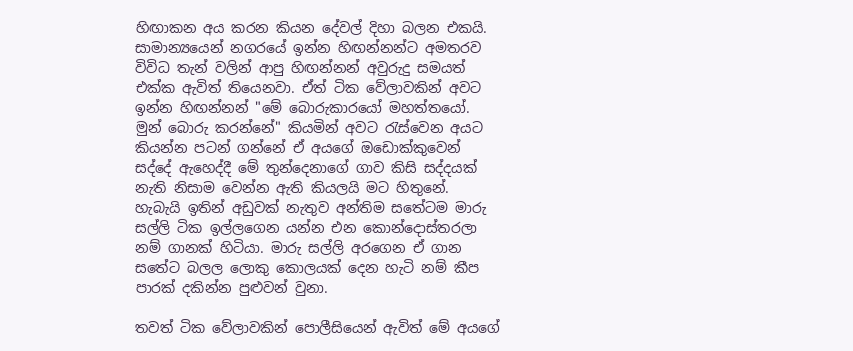හිඟාකන අය කරන කියන දේවල් දිහා බලන එකයි. සාමාන්‍යයෙන් නගරයේ ඉන්න හිඟන්නන්ට අමතරව විවිධ තැන් වලින් ආපු හිඟන්නන් අවුරුදු සමයත් එක්ක ඇවිත් තියෙනවා. ඒත් ටික වේලාවකින් අවට ඉන්න හිඟන්නන් "මේ බො‍රුකාරයෝ මහත්තයෝ. මුන් බොරු කරන්නේ" කියමින් අවට රැස්වෙන අයට කියන්න පටන් ගන්නේ ඒ අයගේ ඔඩොක්කුවෙන් සද්දේ ඇහෙද්දී මේ තුන්දෙනාගේ ගාව කිසි සද්දයක් නැති නිසාම වෙන්න ඇති කියලයි මට හිතුනේ. හැබැයි ඉතින් අඩුවක් නැතුව අන්තිම සතේටම මාරු සල්ලි ටික ඉල්ලගෙන යන්න එන කො‍න්දොස්තරලා නම් ගානක් හිටියා. මාරු සල්ලි අරගෙන ඒ ගාන සතේට බලල ලොකු කොලයක් දෙන හැටි නම් කීප පාරක් දකින්න පුළුවන් වුනා.

තවත් ටික වේලාවකින් ‍පොලීසියෙන් ඇවිත් මේ අයගේ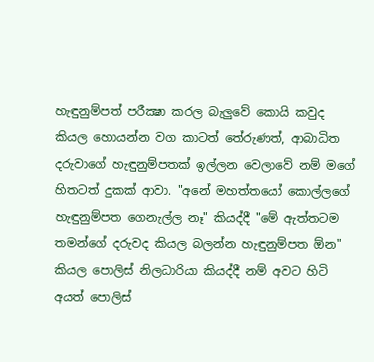හැඳුනුම්පත් පරීක්‍ෂා කරල බැලුවේ කොයි කවුද කියල හොයන්න වග කාටත් තේරුණත්, ආබාධිත දරුව‍ාගේ හැඳුනුම්පතක් ඉල්ලන වෙලාවේ නම් මගේ හිතටත් දුකක් ආ‍වා. "අනේ මහත්තයෝ කොල්ලගේ හැඳුනුම්පත ගෙනැල්ල නෑ" කියද්දී "මේ ඇත්තටම තමන්ගේ දරුවද කියල බලන්න හැඳුනුම්පත ඕන" කියල පොලිස් නිලධාරියා කියද්දී නම් අවට හිටි අයත් පොලිස්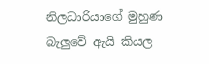නිලධාරියාගේ මුහුණ බැලුවේ ඇයි කියල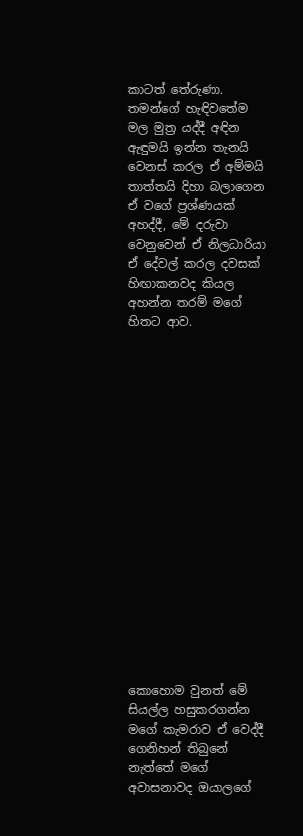කාටත් තේරුණා. තමන්ගේ හැඳිවතේම මල මුත්‍ර යද්දී අඳින ඇඳුමයි ඉන්න තැනයි වෙනස් කරල ඒ අම්මයි තාත්තයි දිහා බලාගෙන ඒ වගේ ප්‍රශ්ණයක් අහද්දී, මේ දරුවා වෙනුවෙන් ඒ නිලධාරියා ඒ දේවල් කරල දවසක් හිඟාකනවද කියල අහන්න තරම් මගේ හිතට ආව.


















කොහොම වුනත් මේ සියල්ල හසුකරගන්න මගේ කැමරාව ඒ වෙද්දී ගෙනිහන් තිබුනේ නැත්තේ මගේ අවාසනාවද ඔයාලගේ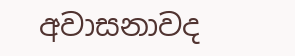අවාසනාවද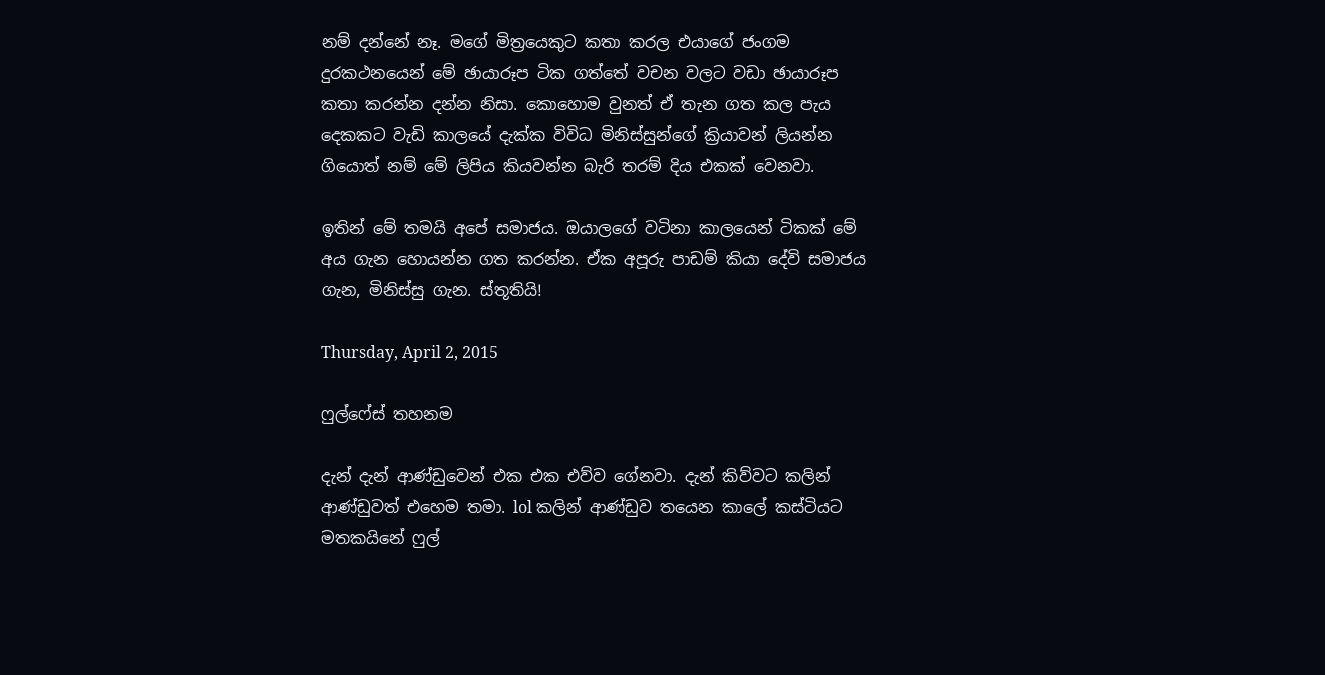නම් දන්නේ නෑ. මගේ මිත්‍රයෙකුට කතා කරල එයාගේ ජංගම දුරකථනයෙන් මේ ඡායාරූප ටික ගත්තේ වචන වලට වඩා ඡායාරූප කතා කරන්න දන්න නිසා. කොහොම වුනත් ඒ තැන ගත කල පැය දෙකකට වැඩි කාලයේ දැක්ක විවිධ මිනිස්සුන්ගේ ක්‍රියාවන් ලියන්න ගියොත් නම් මේ ලිපිය කියවන්න බැරි තරම් දිය එකක් වෙනවා.

ඉතින් මේ තමයි අපේ සමාජය. ඔයාලගේ වටිනා කාලයෙන් ටිකක් මේ අය ගැන හොයන්න ගත කරන්න. ඒක අපූරු පාඩම් කියා දේවි සමාජය ගැන, මිනිස්සු ගැන. ස්තූතියි!

Thursday, April 2, 2015

ෆුල්ෆේස් තහනම

දැන් දැන් ආණ්ඩුවෙන් එක එක එව්ව ගේනවා. දැන් කිව්වට කලින් ආණ්ඩුවත් එහෙම තමා. lol කලින් ආණ්ඩුව තයෙන කාලේ කස්ටියට මතකයිනේ ෆුල්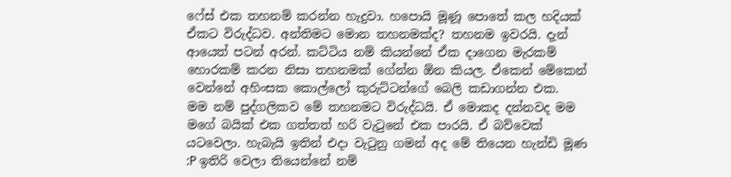ෆේස් එක තහනම් කරන්න හැදුවා. හපොයි මූණූ පොතේ කල හදියක් ඒකට විරුද්ධව. අන්තිමට මොන තහනමක්ද? තහනම ඉවරයි. දැන් ආයෙත් පටන් අරන්. කට්ටිය නම් කියන්නේ ඒක දාගෙන මැරකම් හොරකම් කරන නිසා තහනමක් ගේන්න ඕන කියල. ඒකෙන් මේකෙන් වෙන්නේ අහිංසක කොල්ලෝ කුරුට්ටන්ගේ බෙලි කඩාගන්න එක.
මම නම් පුද්ගලිකව මේ තහනමට විරුද්ධයි. ඒ ‍මොකද දන්නවද මම මගේ බයික් එක ගත්තත් හරි වැටුනේ එක පාරයි. ඒ බව්වෙක් යටවෙලා. හැබැයි ඉතින් එදා වැටුනු ගමන් අද මේ තියෙන හැන්ඩි මූණ :P ඉතිරි වෙලා තියෙන්නේ නම්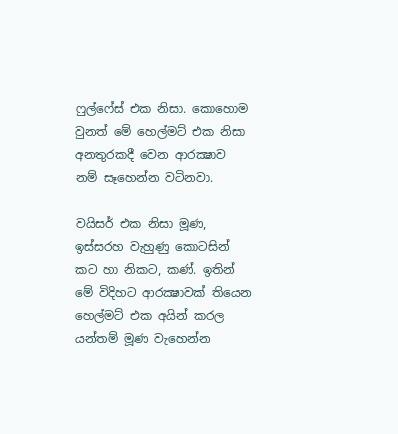ෆුල්ෆේස් එක නිසා. කොහොම වුනත් මේ හෙල්මට් එක නිසා අනතුරකදී වෙන ආරක්‍ෂාව නම් සෑහෙන්න වටිනවා.

වයිසර් එක නිසා මූණ, ඉස්සරහ වැහුණු කොටසින් කට හා නිකට, කණ්. ඉතින් මේ විදිහට ආරක්‍ෂාවක් තියෙන හෙල්මට් එක අයින් කරල යන්තම් මූණ වැහෙන්න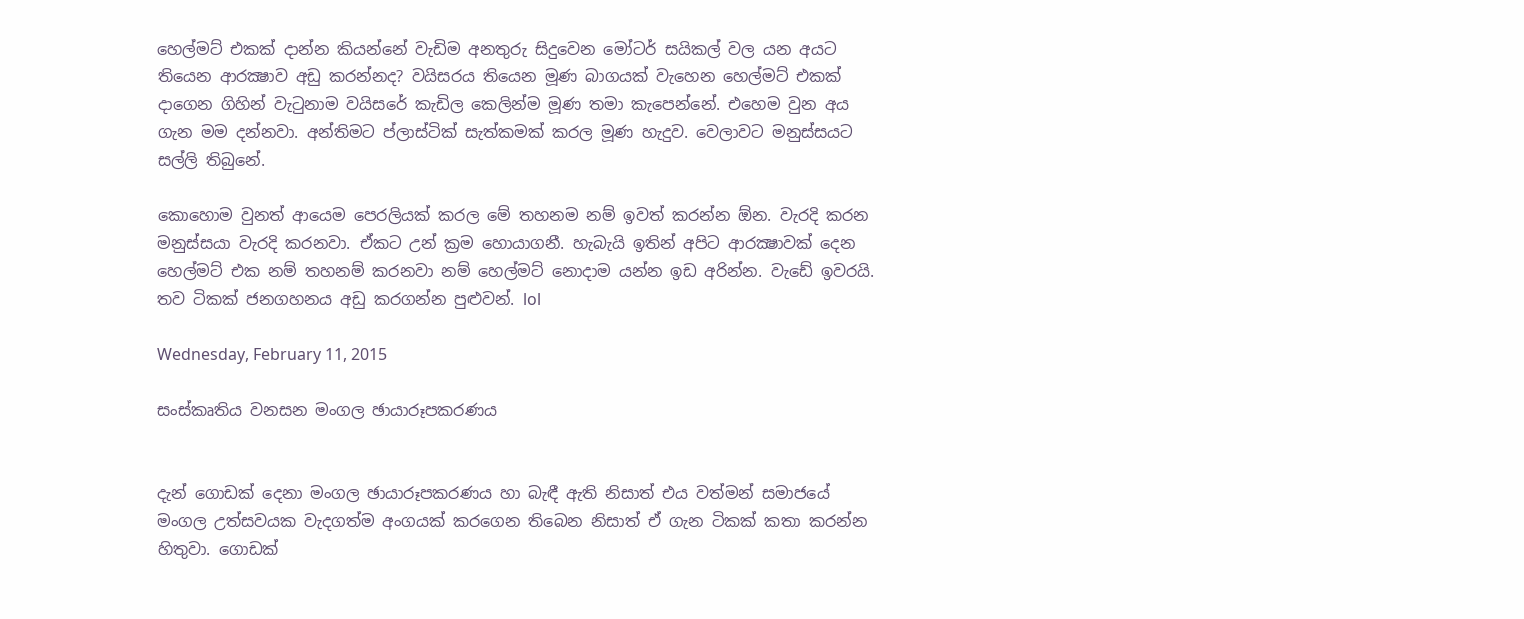හෙල්මට් එකක් දාන්න කියන්නේ වැඩිම අනතුරු සිදුවෙන මෝටර් සයිකල් වල යන අයට තියෙන ආරක්‍ෂාව අඩු කරන්නද? වයිසර‍ය තියෙන මූණ බාගයක් වැහෙන හෙල්මට් එකක් දාගෙන ගිහින් වැටුනාම වයිසරේ කැඩිල කෙලින්ම මූණ තමා කැපෙන්නේ. එහෙම වුන අය ගැන මම දන්නවා. අන්තිමට ප්ලාස්ටික් සැත්කමක් කරල මූණ හැදුව. වෙලාවට මනුස්සයට සල්ලි තිබුනේ.

කොහොම වුනත් ආයෙම පෙරලියක් කරල මේ තහනම නම් ඉවත් කරන්න ඕන. වැරදි කරන මනුස්සයා වැරදි කරනවා. ඒකට උන් ක්‍රම හොයාගනී. හැබැයි ඉතින් අපිට ආරක්‍ෂාවක් දෙන හෙල්මට් එක නම් තහනම් කරනවා නම් හෙල්මට් නොදාම යන්න ඉඩ අරින්න. වැඩේ ඉවරයි. තව ටිකක් ජනගහනය අඩු කරගන්න පුළුවන්. lol

Wednesday, February 11, 2015

සංස්කෘතිය වනසන මංගල ඡායාරූපකරණය


දැන් ගොඩක් දෙනා මංගල ඡායාරූපකරණය හා බැඳී ඇති නිසාත් එය වත්මන් සමාජයේ මංගල උත්සවයක වැදගත්ම අංගයක් කරගෙන තිබෙන නිසාත් ඒ ගැන ටිකක් කතා කරන්න හිතුවා. ගොඩක්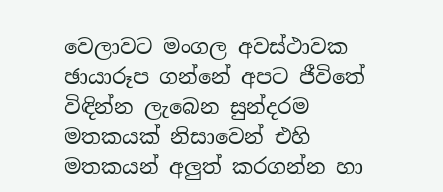වෙලාවට මංගල අවස්ථාවක ඡායාරූප ගන්නේ අපට ජීවිතේ විඳින්න ලැබෙන සුන්දරම මතකයක් නිසාවෙන් එහි මතකයන් අලුත් කරගන්න හා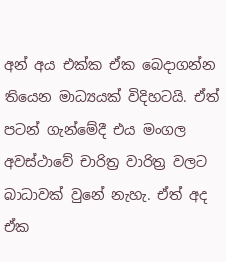අන් අය එක්ක ඒක බෙදාගන්න තියෙන මාධ්‍යයක් විදිහටයි. ඒත් පටන් ගැන්මේදී එය මංගල අවස්ථාවේ චාරිත්‍ර වාරිත්‍ර වලට බාධාවක් වුනේ නැහැ. ඒත් අද ඒක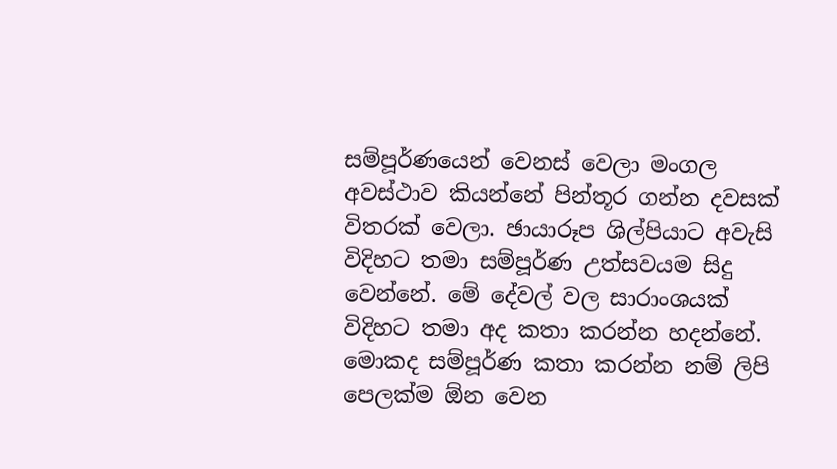සම්පූර්ණයෙන් වෙනස් වෙලා මංගල අවස්ථාව කියන්නේ පින්තූර ගන්න දවසක් විතරක් වෙලා. ඡායාරූප ශිල්පියාට අවැසි විදිහට තමා සම්පූර්ණ උත්සවයම සිදු වෙන්නේ. මේ දේවල් වල සාරාංශයක් විදිහට තමා අද කතා කරන්න හදන්නේ. මොකද සම්පූර්ණ කතා කරන්න නම් ලිපි පෙලක්ම ඕන වෙන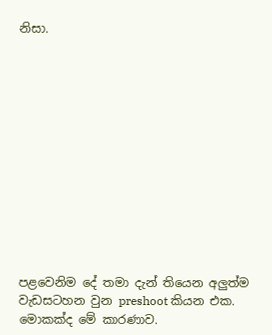නිසා.













පළවෙනිම දේ තමා දැන් තියෙන අලුත්ම වැඩසටහන වුන preshoot කියන එක. මොකක්ද මේ කාරණාව.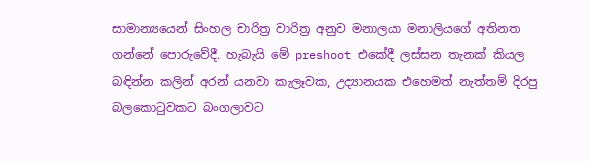සාමාන්‍යයෙන් සිංහල චාරිත්‍ර වාරිත්‍ර අනුව මනාලයා මනාලියගේ අතිනත ගන්නේ පොරුවේදී. හැබැයි මේ preshoot එකේදී ලස්සන තැනක් කියල බඳින්න කලින් අරන් යනවා කැලෑවක, උද්‍යානයක එහෙමත් නැත්තම් දිරපු බලකොටුවකට බංගලාවට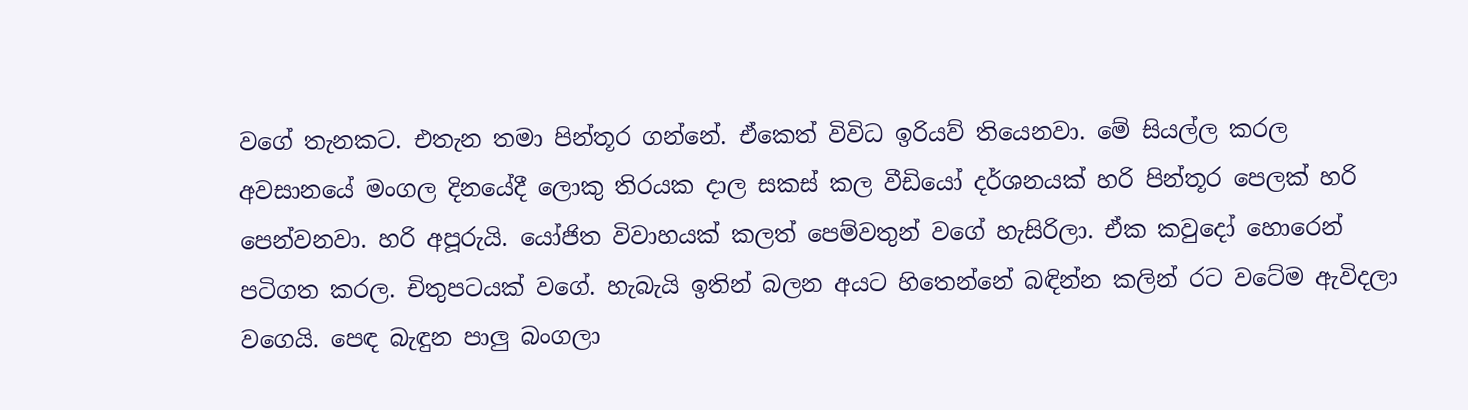වගේ තැනකට. එතැන තමා පින්තූර ගන්නේ. ඒකෙත් විවිධ ඉරියව් තියෙනවා. මේ සියල්ල කරල අවසාන‍යේ මංගල දිනයේදී ලොකු තිරයක දාල සකස් කල වීඩියෝ දර්ශනයක් හරි පින්තූර පෙලක් හරි පෙන්වනවා. හරි අපූරුයි. යෝජිත විවාහයක් කලත් පෙම්වතුන් වගේ හැසිරිලා. ඒක කවු‍දෝ හොරෙන් පටිගත කරල. චිතුපටයක් වගේ. හැබැයි ඉතින් බලන අයට හිතෙන්නේ බඳින්න කලින් රට වටේම ඇවිදලා වගෙයි. පෙඳ බැඳුන පාලු බංගලා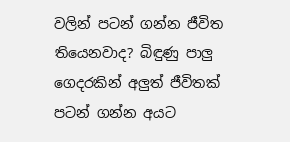වලින් පටන් ගන්න ජීවිත තියෙනවාද? බිඳුණු පාලු ගෙදරකින් අලුත් ජීවිතක් පටන් ගන්න අයට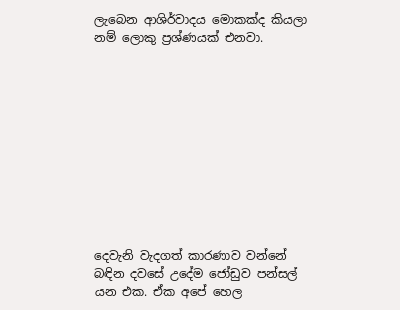ලැබෙන ආශිර්වාදය මොකක්ද කියලා නම් ලොකු ප්‍රශ්ණයක් එනවා.











දෙවැනි වැදගත් කාරණාව වන්නේ බඳින දවසේ උදේම ජෝඩුව පන්සල් යන එක. ඒක අපේ හෙල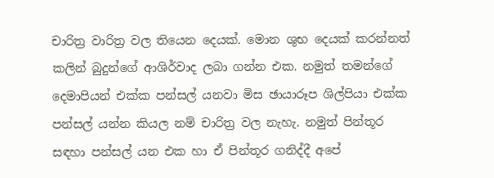චාරිත්‍ර වාරිත්‍ර වල තියෙන දෙයක්. මොන ශුභ දෙයක් කරන්නත් කලින් බුදුන්ගේ ආශිර්වාද ලබා ගන්න එක. නමුත් තමන්ගේ දෙමාපියන් එක්ක පන්සල් යනවා මිස ඡායාරූප ශිල්පියා එක්ක පන්සල් යන්න කියල නම් චාරිත්‍ර වල නැහැ. නමුත් පින්තූර සඳහා පන්සල් යන එක හා ඒ පින්තූර ගනිද්දී අපේ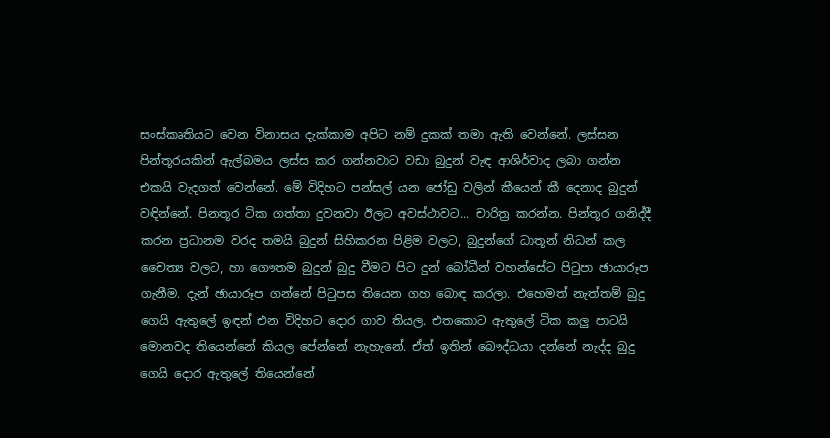සංස්කෘතියට වෙන විනාසය දැක්කාම අපිට නම් දුකක් තමා ඇති වෙන්නේ. ලස්සන පින්තූරයකින් ඇල්බමය ලස්ස කර ගන්නවාට වඩා බුදුන් වැඳ ආශිර්වාද ලබා ගන්න එකයි වැදගත් වෙන්නේ. මේ විදිහට පන්සල් යන ජෝඩු වලින් කීයෙන් කී දෙනාද බුදුන් වඳින්නේ. පිනතූර ටික ගත්තා දුවනවා ඊලට අවස්ථාවට... චාරිත්‍ර කරන්න. පින්තූර ගනිද්දී කරන ප්‍රධානම වරද තමයි බුදුන් සිහිකරන පිළිම වලට, බුදුන්ගේ ධාතූන් නිධන් කල චෛත්‍ය වලට, හා ගෞතම බුදුන් බුදු වීමට පිට දුන් බෝධීන් වහන්සේට පිටුපා ඡායාරූප ගැනීම. දැන් ඡායාරූප ගන්නේ පිටුපස තියෙන ගහ බොඳ කරලා. එහෙමත් නැත්තම් බුදු ගෙයි ඇතුලේ ඉඳන් එන විදිහට දොර ගාව තියල. එතකොට ඇතුලේ ටික කලු පාටයි මොනවද තියෙන්නේ කියල පේන්නේ නැහැනේ. ඒත් ඉතින් බෞද්ධයා දන්නේ නැද්ද බුදු ගෙයි දොර ඇතුලේ තියෙන්නේ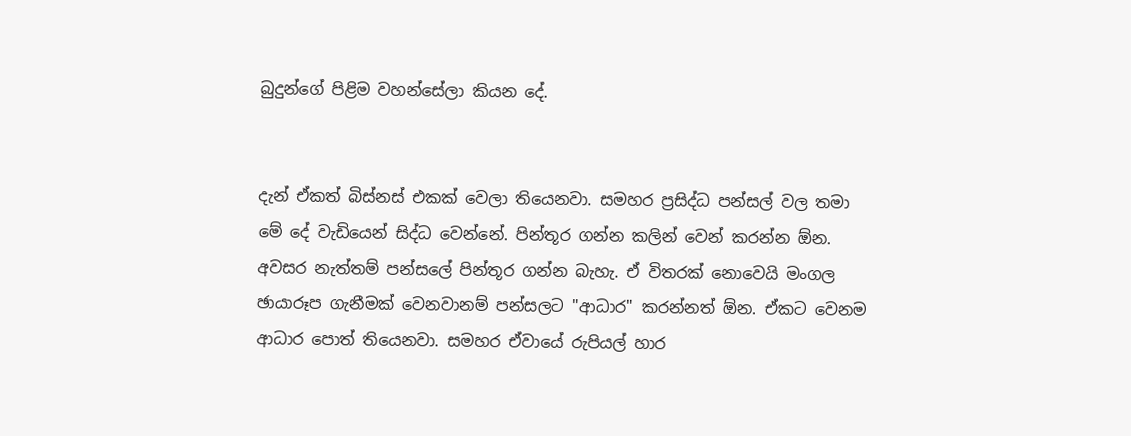බුදුන්ගේ පිළිම වහන්සේලා කියන දේ.


දැන් ඒකත් බිස්නස් එකක් වෙලා තියෙනවා. සමහර ප්‍රසිද්ධ පන්සල් වල තමා මේ දේ වැඩියෙන් සිද්ධ වෙන්නේ. පින්තූර ගන්න කලින් වෙන් කරන්න ඕන. අවසර නැත්තම් පන්සලේ පින්තූර ගන්න බැහැ. ඒ විතරක් නොවෙයි මංගල ඡායාරූප ගැනීමක් වෙනවානම් පන්සලට "ආධාර" කරන්නත් ඕන. ඒකට වෙනම ආධාර පොත් තියෙනවා. සමහර ඒවායේ රුපියල් හාර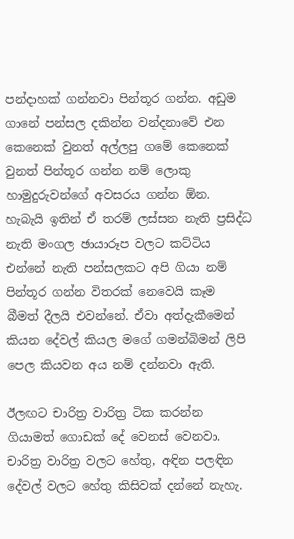පන්දාහක් ගන්නවා පින්තූර ගන්න. අඩුම ගානේ පන්සල දකින්න වන්දනාවේ එන කෙනෙක් වුනත් අල්ලපු ගමේ කෙනෙක් වුනත් පින්තූර ගන්න නම් ලොකු හාමුදුරුවන්ගේ අවසරය ගන්න ඕන. හැබැයි ඉතින් ඒ තරම් ලස්සන නැති ප්‍රසිද්ධ නැති මංගල ඡායාරූප වලට කට්ටිය එන්නේ නැති පන්සලකට අපි ගියා නම් පින්තූර ගන්න විතරක් නෙවෙයි කෑම බීමත් දීලයි එවන්නේ. ඒවා අත්දැකීමෙන් කියන දේවල් කියල මගේ ගමන්බිමන් ලිපි පෙල කියවන අය නම් දන්නවා ඇති.

ඊලඟට චාරිත්‍ර වාරිත්‍ර ටික කරන්න ගියාමත් ගොඩක් දේ වෙනස් වෙනවා. චාරිත්‍ර වාරිත්‍ර වලට හේතු, අඳින පලඳින දේවල් වලට හේතු කිසිවක් දන්නේ නැහැ.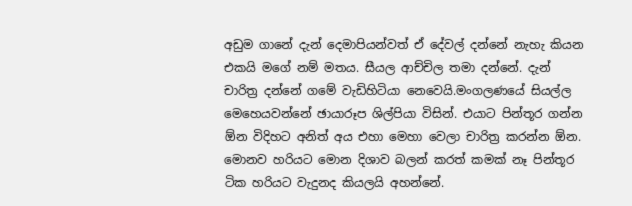අඩුම ගානේ දැන් දෙමාපියන්වත් ඒ දේවල් දන්නේ නැහැ කියන එකයි මගේ නම් මතය. සීයල ආච්චිල තමා දන්නේ. දැන් චාරිත්‍ර දන්නේ ගමේ වැඩිහිටියා නෙවෙයි.මංගලණයේ සියල්ල මෙහෙයවන්නේ ඡායාරූප ශිල්පියා විසින්. එයාට පින්තූර ගන්න ඕන විදිහට අනිත් අය එහා මෙහා වෙලා චාරිත්‍ර කරන්න ඕන. මොනව හරියට මොන දිශාව බලන් කරත් කමක් නෑ පින්තූර ටික හරියට වැදුනද කියලයි අහන්නේ.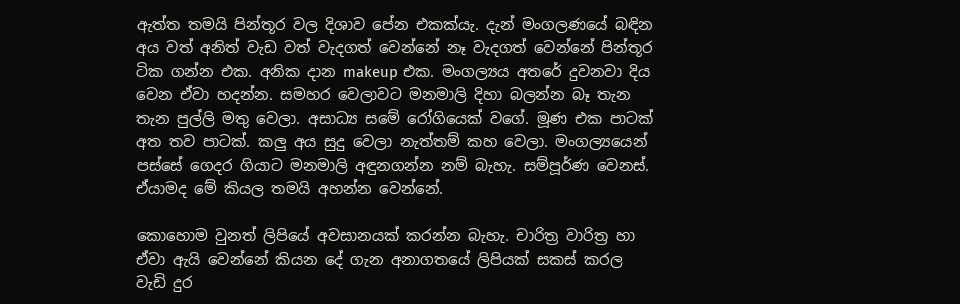ඇත්ත තමයි පින්තූර වල දිශාව පේන එකක්යැ. දැන් මංගලණයේ බඳින අය වත් අනිත් වැඩ වත් වැදගත් වෙන්නේ නෑ වැදගත් වෙන්නේ පින්තූර ටික ගන්න එක. අනික දාන makeup එක. මංගල්‍යය අතරේ දුවනවා ‍දිය වෙන ඒවා හදන්න. සමහර වෙලාවට මනමාලි දිහා බලන්න බෑ තැන තැන පුල්ලි මතු වෙලා. අසාධ්‍ය සමේ රෝගියෙක් වගේ. මූණ එක පාටක් අත තව පාටක්. කලු අය සුදු වෙලා නැත්තම් කහ වෙලා. මංගල්‍යයෙන් පස්සේ ගෙදර ගියාට මනමාලි අඳුනගන්න නම් බැහැ. සම්පූර්ණ වෙනස්. ඒයා‍මද මේ කියල තමයි අහන්න වෙන්නේ.

කොහොම වුනත් ලිපියේ අවසානයක් කරන්න බැහැ. චාරිත්‍ර වාරිත්‍ර හා ඒවා ඇයි වෙන්නේ කියන දේ ගැන අනාගතයේ ලිපියක් සකස් කරල වැඩි දුර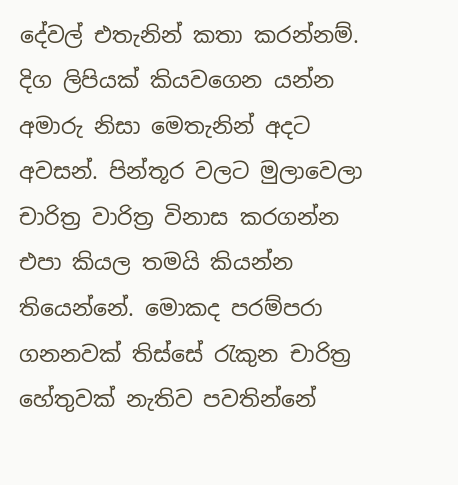දේවල් එතැනින් කතා කරන්නම්. දිග ලිපියක් කියවගෙන යන්න අමාරු නිසා මෙතැනින් අදට අවසන්. පින්තූර වලට මුලාවෙලා චාරිත්‍ර වාරිත්‍ර විනාස කරගන්න එපා කියල තමයි කියන්න තියෙන්නේ. මොකද පරම්පරා ගනනවක් තිස්සේ රැකුන චාරිත්‍ර හේතුවක් නැතිව පවතින්නේ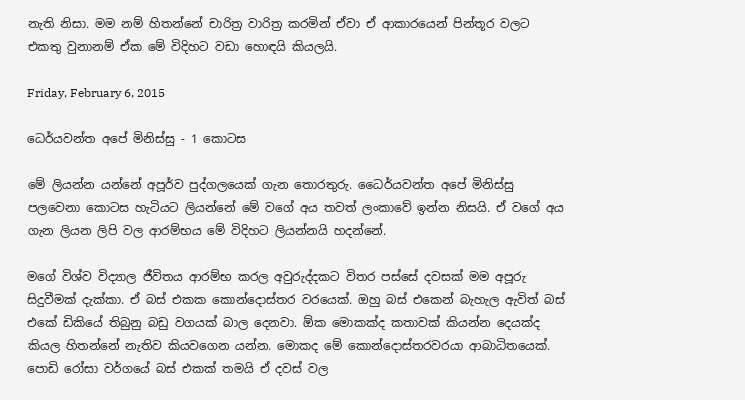නැති නිසා. මම නම් හිතන්නේ චාරිත්‍ර වාරිත්‍ර කරමින් ඒවා ඒ ආකාරයෙන් පින්තූර වලට එකතු වුනානම් ඒක මේ විදිහට වඩා‍ හොඳයි කියලයි.

Friday, February 6, 2015

ධෙර්යවන්ත අපේ මිනිස්සු - 1 කොටස

මේ ලියන්න යන්නේ අපූර්ව පුද්ගලයෙක් ගැන තොරතුරු. ධෛර්යවන්ත අපේ මිනිස්සු පලවෙනා කොටස හැටියට ලියන්නේ මේ වගේ අය තවත් ලංකාවේ ඉන්න නිසයි. ඒ වගේ අය ගැන ලියන ලිපි වල ආරම්භය මේ විදිහට ලියන්නයි හදන්නේ.

මගේ විශ්ව විද්‍යාල ජීවිතය ආරම්භ කරල අවුරුද්දකට විතර පස්සේ දවසක් මම අපූරු සිදුවීමක් දැක්කා. ඒ බස් එකක කෙ‍ාන්දොස්තර වරයෙක්. ඔහු බස් එකෙන් බැහැල ඇවිත් බස් එකේ ඩිකියේ තිබුනු බඩු වගයක් බාල දෙනවා. ඕක මොකක්ද කතාවක් කියන්න දෙයක්ද කියල හිතන්නේ නැතිව කියවගෙන යන්න. මොකද මේ කොන්දොස්තරවරයා ආබාධිතයෙක්. පොඩි රෝසා වර්ගයේ බස් එකක් තමයි ඒ දවස් වල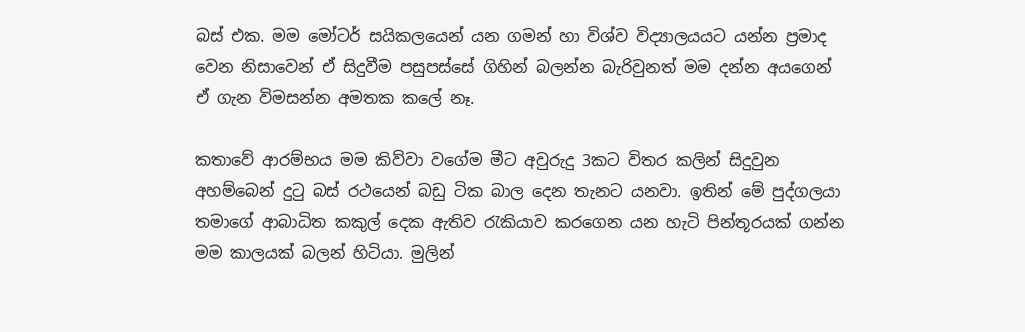බස් එක. මම මෝටර් සයිකලයෙන් යන ගමන් හා විශ්ව විද්‍යාලයයට යන්න ප්‍රමාද වෙන නිසාවෙන් ඒ සිදුවීම පසුපස්සේ ගිහින් බලන්න බැරිවුනත් මම දන්න අයගෙන් ඒ ගැන විමසන්න අමතක කලේ නෑ.

කතාවේ ආරම්භය මම කිව්වා වගේම මීට අවුරුදු 3කට විතර කලින් සිදුවුන අහම්බෙන් දුටු බස් රථයෙන් බඩු ටික බාල දෙන තැනට යනවා. ඉතින් මේ පුද්ගලයා තමාගේ ආබාධිත කකුල් දෙක ඇතිව රැකියාව කරගෙන යන හැටි පින්තූරයක් ගන්න මම කාලයක් බලන් හිටියා. මුලින්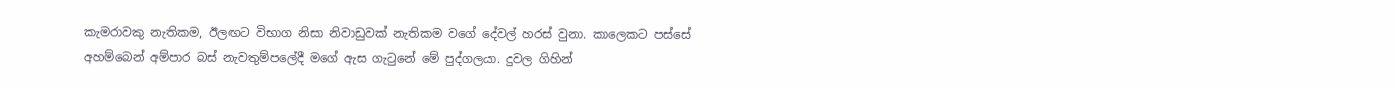කැමරාවකු නැතිකම, ඊලඟට විභාග නිසා නිවාඩුවක් නැතිකම වගේ දේවල් හරස් වුනා. කාලෙකට පස්සේ අහම්බෙන් අම්පාර බස් නැවතුම්පලේදී මගේ ඇස ගැටුනේ මේ පුද්ගලයා. දුවල ගිහින්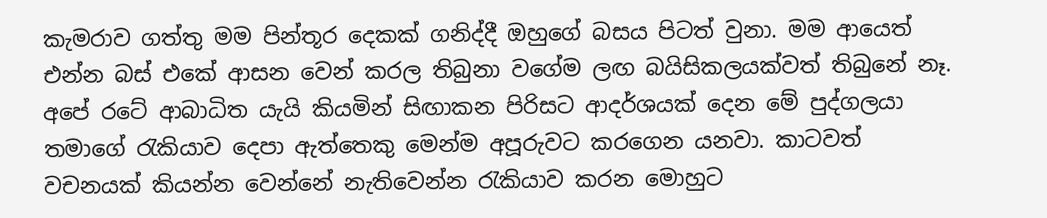කැමරාව ගත්තු මම පින්තූර දෙකක් ගනිද්දී ඔහුගේ බසය පිටත් වුනා. මම ආයෙත් එන්න බස් එකේ ආසන වෙන් කරල තිබුන‍ා වගේම ලඟ බයිසිකලයක්වත් තිබුනේ නෑ.
අපේ රටේ ආබාධිත යැයි කියමින් සිඟාකන පිරිසට ආදර්ශයක් දෙන මේ පුද්ගලයා තමාගේ රැකියාව දෙපා ඇත්තෙකු මෙන්ම අපූරුවට කරගෙන යනවා. කාටවත් වචනයක් කියන්න වෙන්නේ නැතිවෙන්න රැකියාව කරන මොහුට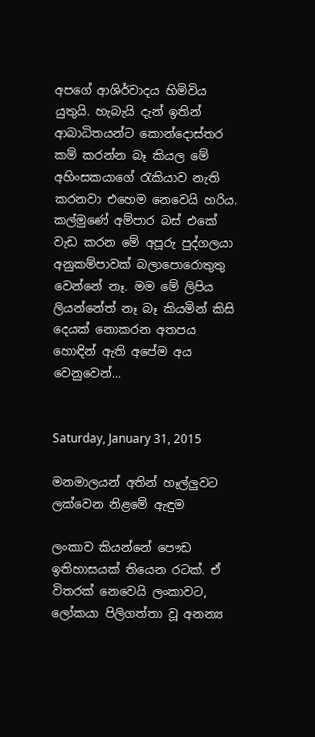අපගේ ආශිර්වාදය හිමිවිය යුතුයි. හැබැයි දැන් ඉතින් ආබාධිතයන්ට කොන්දොස්තර කම් කරන්න බෑ කියල මේ අහිංසකයාගේ රැකියාව නැති කරනවා එහෙම නෙවෙයි හරිය. කල්මුණේ අම්පාර බස් එකේ වැඩ කරන මේ අපූරු පුද්ගලයා අනුකම්පාවක් බලාපොරොතුතු වෙන්නේ නෑ. මම මේ ලිපිය ලියන්නේත් නෑ බෑ කියමින් කිසි දෙයක් නොකරන අතපය හොඳින් ඇති අපේම අය වෙනුවෙන්...


Saturday, January 31, 2015

මනමාලයන් අතින් හෑල්ලුවට ලක්වෙන නිළමේ ඇඳුම

ලංකාව කියන්නේ පෞඩ ඉතිහාසයක් තියෙන රටක්. ඒ විතරක් නෙවෙයි ලංකාවට, ලෝකයා පිලිගත්තා වූ අනන්‍ය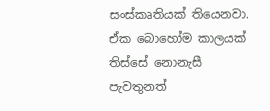සංස්කෘතියක් තියෙනවා. ඒක බොහෝම කාලයක් තිස්සේ නොනැසී පැවතුනත්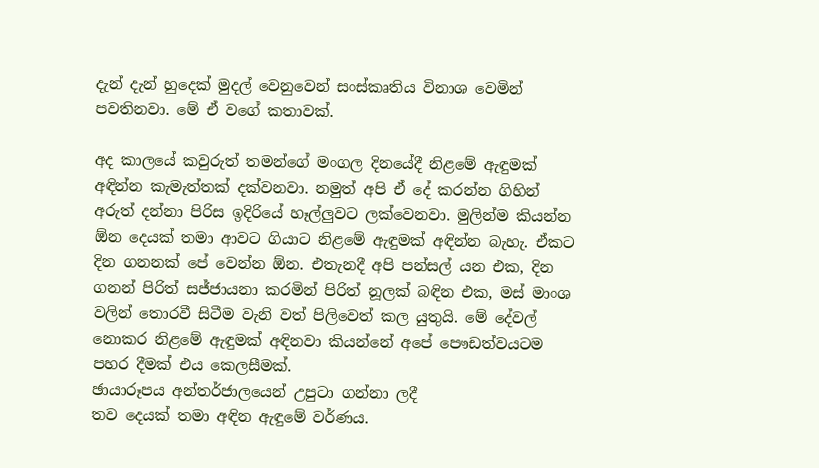දැන් දැන් හුදෙක් මුදල් වෙනුවෙන් සංස්කෘතිය විනාශ වෙමින් පවතිනවා. මේ ඒ වගේ කතාවක්.

අද කාලයේ කවුරුත් තමන්ගේ මංගල දිනයේදී නිළමේ ඇඳුමක් අඳින්න කැමැත්තක් දක්වනවා. නමුත් අපි ඒ දේ කරන්න ගිහින් අරුත් දන්නා පිරිස ඉදිරියේ හෑල්ලුවට ලක්වෙනවා. මුලින්ම කියන්න ඕන දෙයක් තමා ආවට ගියාට නිළමේ ඇඳුමක් අඳින්න බැහැ. ඒකට දින ගනනක් පේ වෙන්න ඕන. එතැනදී අපි පන්සල් යන එක, දින ගනන් පිරිත් සජ්ජායනා කරමින් පිරිත් නූලක් බඳින එක, මස් මාංශ වලින් තොරවී සිටීම වැනි වත් පිලිවෙත් කල යුතුයි. මේ දේවල් නොකර නිළමේ ඇඳුමක් අඳිනවා කියන්නේ අපේ පෞඩත්වයටම පහර දීමක් එය කෙලසීමක්.
ඡායාරූපය අන්තර්ජාලයෙන් උපුටා ගන්නා ලදී
තව දෙයක් තමා අඳින ඇඳුමේ වර්ණය.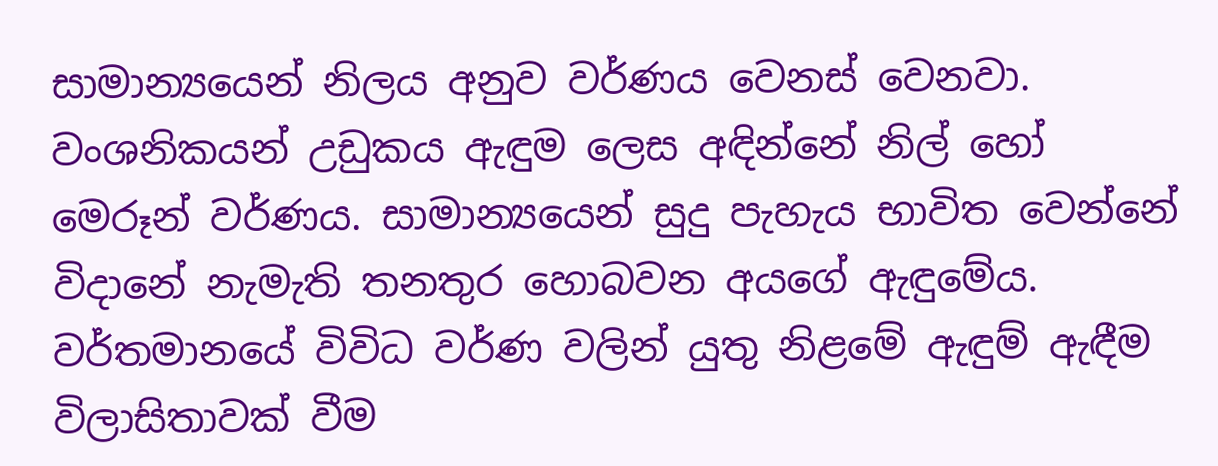සාමාන්‍යයෙන් නිලය අනුව වර්ණය වෙනස් වෙනවා. වංශනිකයන් උඩුකය ඇඳුම ලෙස අඳින්නේ නිල් හෝ මෙරූන් වර්ණය. සාමාන්‍යයෙන් සුදු පැහැය භාවිත වෙන්නේ විදානේ නැමැති තනතුර හොබවන අයගේ ඇඳුමේය. වර්තමානයේ විවිධ වර්ණ වලින් යුතු නිළමේ ඇඳුම් ඇඳීම විලාසිතාවක් වීම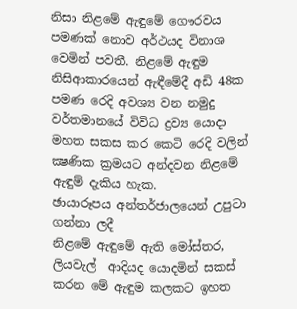නිසා ‍නිළමේ ඇඳුමේ ගෞරවය පමණක් නොව අර්ථයද විනාශ වෙමින් පවතී. නිළමේ ඇඳුම නිසිආකාරයෙන් ඇඳීමේදී අඩි 48ක පමණ රෙදි අවශ්‍ය වන නමුදු වර්තමානයේ විවිධ ද්‍රව්‍ය යොදා මහත සකස කර කෙටි රෙදි වලින් ක්‍ෂණික ක්‍රමයට අන්දවන නිළමේ ඇඳුම් දැකිය හැක.
ඡායාරූපය අන්තර්ජාලයෙන් උපුටා ගන්නා ලදී
නිළමේ ඇඳුමේ ඇති ‍මෝස්තර, ලියවැල්  ආදියද යොදමින් සකස් කරන මේ ඇඳුම කලකට ඉහත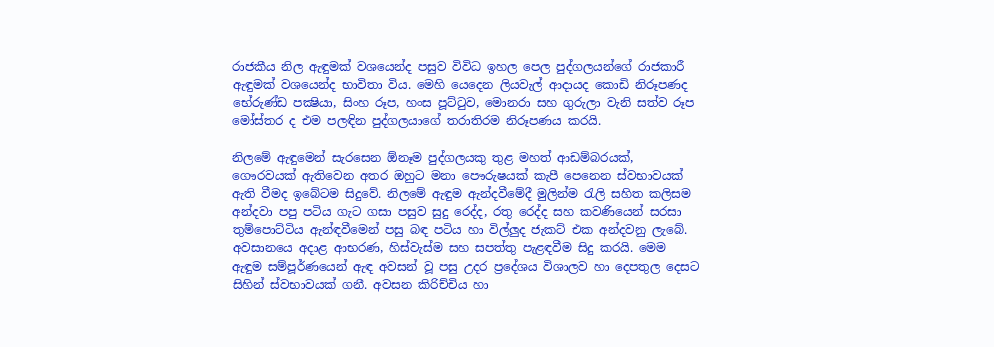රාජකීය නිල ඇඳුමක් වශයෙන්ද පසුව විවිධ ඉහල පෙල පුද්ගලයන්ගේ රාජකාරී ඇඳුමක් වශයෙන්ද භාවිතා විය. මෙහි යෙදෙන ලියවැල් ආදායද කොඩි නිරූපණද භේරුණ්ඩ පක්‍ෂියා, සිංහ රූප, හංස පූට්ටුව, මොනරා සහ ගුරුලා වැනි සත්ව රූප මෝස්තර ද එම පලඳින පුද්ගලයාගේ තරාතිරම නිරූපණය කරයි.

නිලමේ ඇඳුමෙන් සැරසෙන ඕනෑම පුද්ගලයකු තුළ මහත් ආඩම්බරයක්, ගෞරවයක් ඇතිවෙන අතර ඔහුට මනා පෞරුෂයක් කැපී පෙනෙන ස්වභාවයක් ඇති වීමද ඉබේටම සිදුවේ. නිලමේ ඇඳුම ඇන්දවීමේදී මුලින්ම රැලි සහිත කලිසම අන්දවා පපු පටිය ගැට ගසා පසුව සුදු රෙද්ද, රතු රෙද්ද සහ කවණියෙන් සරසා තුම්පොට්ටිය ඇන්ඳවීමෙන් පසු බඳ පටිය හා විල්ලුද ජැකට් එක අන්දවනු ලැබේ. අවසානයෙ අදාළ ආභරණ, හිස්වැස්ම සහ සපත්තු පැළඳවීම සිදු කරයි. මෙම ඇඳුම සම්පූර්ණයෙන් ඇඳ අවසන් වූ පසු උදර ප්‍රදේශය විශාලව හා දෙපතුල දෙසට සිහින් ස්වභාවයක් ගනී. අවසන කිරිච්චිය හා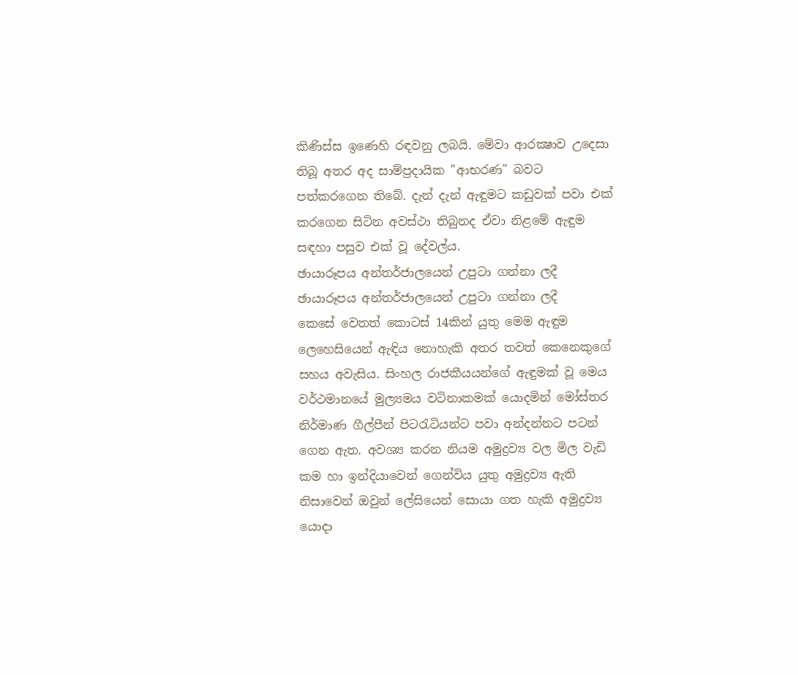කිණිස්ස ඉණෙහි රඳවනු ලබයි. මේවා ආරක්‍ෂාව උදෙසා තිබූ අතර අද සාම්ප්‍රදායික "ආභරණ" බවට පත්කරගෙන තිබේ. දැන් දැන් ඇඳුමට කඩුවක් පවා එක් කරගෙන සිටින අවස්ථා තිබුනද ඒවා ‍නිළමේ ඇඳු‍ම සඳහා පසුව එක් වූ දේවල්ය.
ඡායාරූපය අන්තර්ජාලයෙන් උපුටා ගන්නා ලදී
ඡායාරූපය අන්තර්ජාලයෙන් උපුටා ගන්නා ලදී
කෙසේ වෙතත් කොටස් 14කින් යුතු මෙම ඇඳුම ලෙහෙසියෙන් ඇඳිය නොහැකි අතර තවත් කෙනෙකුගේ සහය අවැසිය. සිංහල රාජකීයයන්ගේ ඇඳුමක් වූ මෙය වර්ථමානයේ මුල්‍යමය වටිනාකමක් යොදමින් මෝස්තර නිර්මාණ ගීල්පීන් පිටරැටියන්ට පවා අන්දන්නට පටන් ගෙන ඇත. අවශ්‍ය කරන නියම අමුද්‍රව්‍ය‍ වල මිල වැඩි කම හා ඉන්දියාවෙන් ගෙන්විය යුතු අමුද්‍රව්‍ය ඇති නිසාවෙන් ඔවුන් ලේසියෙන් සොයා ගත හැකි අමුද්‍රව්‍ය යොදා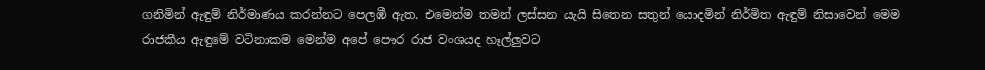ගනිමින් ඇඳුම් නිර්මාණය කරන්නට පෙලඹී ඇත. එමෙන්ම තමන් ලස්සන යැයි සිතෙන සතුන් යොදමින් නිර්මිත ඇඳුම් නිසාවෙන් මෙම රාජකීය ඇඳුමේ වටිනාකම මෙන්ම අපේ පෞර රාජ වංශයද හෑල්ලුවට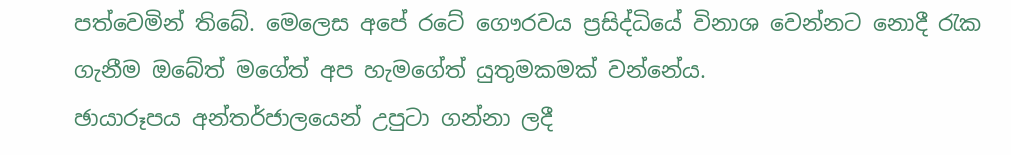පත්වෙමින් තිබේ. මෙලෙස අපේ රටේ ගෞරවය ප්‍රසිද්ධියේ විනාශ වෙන්නට නොදී රැක ගැනීම ඔබේත් මගේත් අප හැමගේත් යුතුමකමක් වන්නේය.
ඡායාරූපය අන්තර්ජාලයෙන් උපුටා ගන්නා ලදී